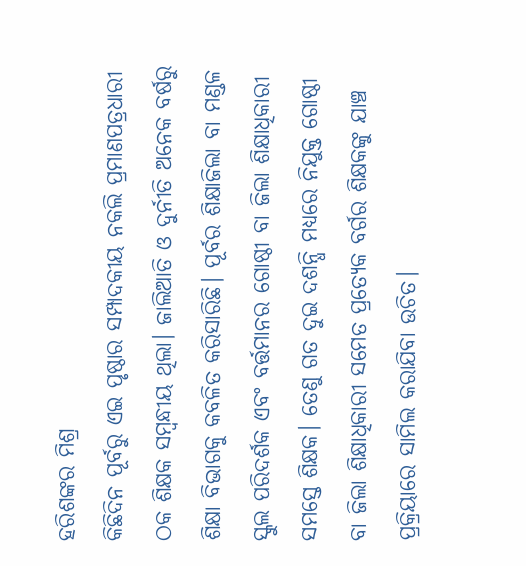ହରିଶଙ୍କର ମିଶ୍ର
କିଛିଦିନ ପୂର୍ବରୁ ଏଇ ପୃଷ୍ଠାର ସମ୍ପାଦକୀୟ ନକଲି ପ୍ରମାଣପତ୍ରଧାରୀ ଠକ ଶିକ୍ଷକ ସମ୍ବନ୍ଧୀୟ ଥିଲା। ଜାଲିଆତି ଓ ଦୁର୍ନୀତି ଅନେକ ବର୍ଷରୁ ଶିକ୍ଷା ବିଭାଗକୁ କବଳିତ କରିସାରିଛି। ପୂର୍ବର ଶିକ୍ଷାଜିଲା ବା ମଣ୍ଡଳ ସ୍କୁଲ ପରିଦର୍ଶକ ଏବଂ ବର୍ତ୍ତମାନର ଗୋଷ୍ଠୀ ବା ଜିଲା ଶିକ୍ଷାଧିକାରୀ ସମସ୍ତେ ଶିକ୍ଷକ। ତେଣୁ ଗତ ଦୁଇ ଦଶନ୍ଧି ମଧ୍ୟରେ ନିଯୁକ୍ତ ଗୋଷ୍ଠୀ ବା ଜିଲା ଶିକ୍ଷାଧିକାରୀ ସମେତ ପ୍ରତ୍ୟେକ ବର୍ଗର ଶିକ୍ଷକଙ୍କୁ ଯାଞ୍ଚ ପ୍ରକ୍ରିୟାରେ ସାମିଲ କରାଯିବା ଉଚିତ।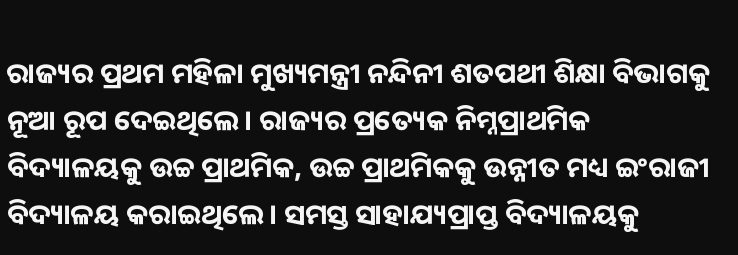ରାଜ୍ୟର ପ୍ରଥମ ମହିଳା ମୁଖ୍ୟମନ୍ତ୍ରୀ ନନ୍ଦିନୀ ଶତପଥୀ ଶିକ୍ଷା ବିଭାଗକୁ ନୂଆ ରୂପ ଦେଇଥିଲେ। ରାଜ୍ୟର ପ୍ରତ୍ୟେକ ନିମ୍ନପ୍ରାଥମିକ ବିଦ୍ୟାଳୟକୁ ଉଚ୍ଚ ପ୍ରାଥମିକ, ଉଚ୍ଚ ପ୍ରାଥମିକକୁ ଉନ୍ନୀତ ମଧ୍ୟ ଇଂରାଜୀ ବିଦ୍ୟାଳୟ କରାଇଥିଲେ। ସମସ୍ତ ସାହାଯ୍ୟପ୍ରାପ୍ତ ବିଦ୍ୟାଳୟକୁ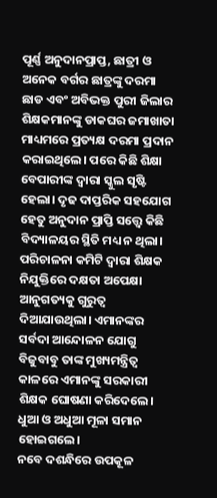ପୂର୍ଣ୍ଣ ଅନୁଦାନପ୍ରାପ୍ତ, ଛାତ୍ରୀ ଓ ଅନେକ ବର୍ଗର ଛାତ୍ରଙ୍କୁ ଦରମା ଛାଡ ଏବଂ ଅବିଭକ୍ତ ପୁରୀ ଜିଲାର ଶିକ୍ଷକମାନଙ୍କୁ ଡାକଘର ଜମାଖାତା ମାଧ୍ୟମରେ ପ୍ରତ୍ୟକ୍ଷ ଦରମା ପ୍ରଦାନ କରାଇଥିଲେ। ପରେ କିଛି ଶିକ୍ଷା ବେପାରୀଙ୍କ ଦ୍ୱାରା ସ୍କୁଲ ସୃଷ୍ଟି ହେଲା। ଦୃଢ ଦାପ୍ତରିକ ସହଯୋଗ ହେତୁ ଅନୁଦାନ ପ୍ରାପ୍ତି ସତ୍ତ୍ୱେ କିଛି ବିଦ୍ୟାଳୟର ସ୍ଥିତି ମଧ୍ୟ ନ ଥିଲା। ପରିଚାଳନା କମିଟି ଦ୍ୱାରା ଶିକ୍ଷକ ନିଯୁକ୍ତିରେ ଦକ୍ଷତା ଅପେକ୍ଷା ଆନୁଗତ୍ୟକୁ ଗୁରୁତ୍ୱ ଦିଆଯାଉଥିଲା। ଏମାନଙ୍କର ସର୍ବଦା ଆନ୍ଦୋଳନ ଯୋଗୁ ବିଜୁବାବୁ ତାଙ୍କ ମୁଖ୍ୟମନ୍ତ୍ରିତ୍ୱ କାଳରେ ଏମାନଙ୍କୁ ସରକାରୀ ଶିକ୍ଷକ ଘୋଷଣା କରିଦେଲେ। ଧୁଆ ଓ ଅଧୁଆ ମୂଳା ସମାନ ହୋଇଗଲେ।
ନବେ ଦଶନ୍ଧିରେ ଉପକୂଳ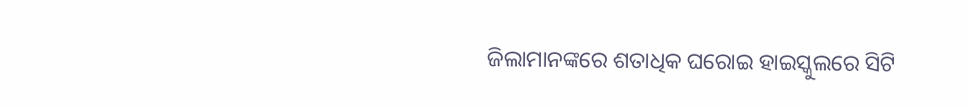ଜିଲାମାନଙ୍କରେ ଶତାଧିକ ଘରୋଇ ହାଇସ୍କୁଲରେ ସିଟି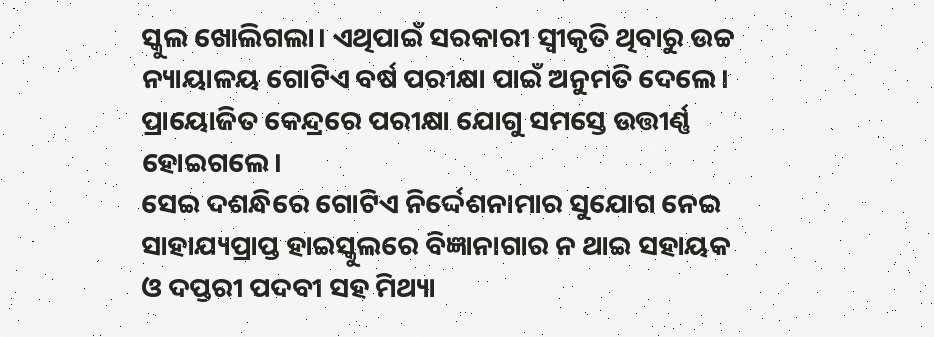ସ୍କୁଲ ଖୋଲିଗଲା। ଏଥିପାଇଁ ସରକାରୀ ସ୍ବୀକୃତି ଥିବାରୁ ଉଚ୍ଚ ନ୍ୟାୟାଳୟ ଗୋଟିଏ ବର୍ଷ ପରୀକ୍ଷା ପାଇଁ ଅନୁମତି ଦେଲେ। ପ୍ରାୟୋଜିତ କେନ୍ଦ୍ରରେ ପରୀକ୍ଷା ଯୋଗୁ ସମସ୍ତେ ଉତ୍ତୀର୍ଣ୍ଣ ହୋଇଗଲେ।
ସେଇ ଦଶନ୍ଧିରେ ଗୋଟିଏ ନିର୍ଦ୍ଦେଶନାମାର ସୁଯୋଗ ନେଇ ସାହାଯ୍ୟପ୍ରାପ୍ତ ହାଇସ୍କୁଲରେ ବିଜ୍ଞାନାଗାର ନ ଥାଇ ସହାୟକ ଓ ଦପ୍ତରୀ ପଦବୀ ସହ ମିଥ୍ୟା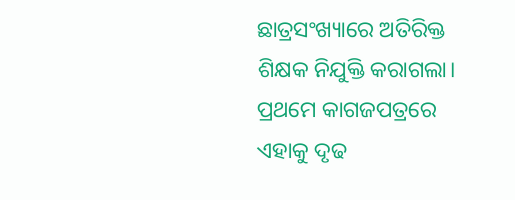ଛାତ୍ରସଂଖ୍ୟାରେ ଅତିରିକ୍ତ ଶିକ୍ଷକ ନିଯୁକ୍ତି କରାଗଲା। ପ୍ରଥମେ କାଗଜପତ୍ରରେ ଏହାକୁ ଦୃଢ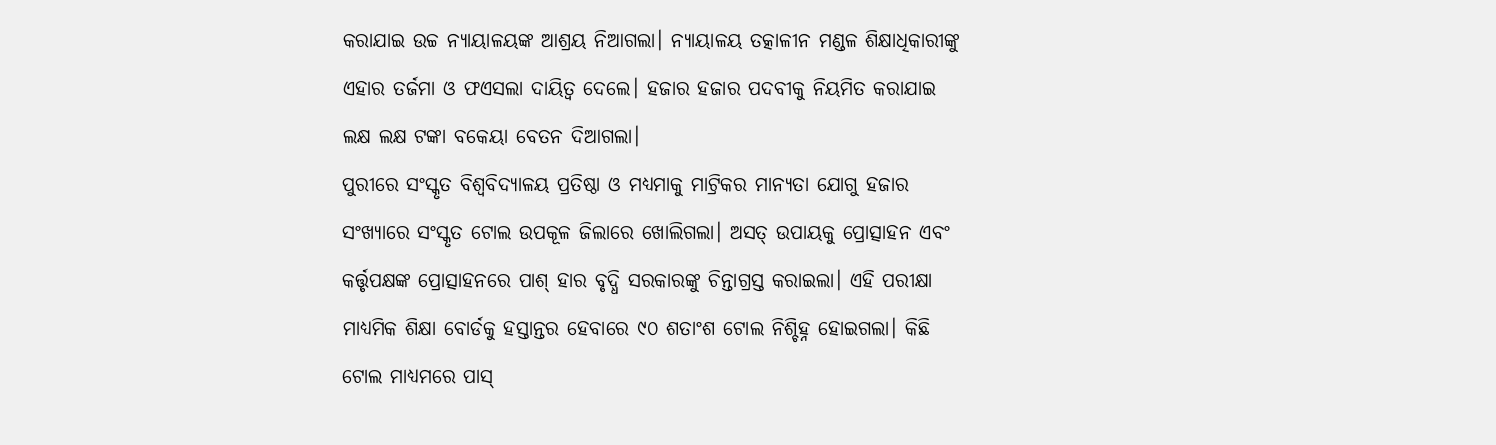କରାଯାଇ ଉଚ୍ଚ ନ୍ୟାୟାଳୟଙ୍କ ଆଶ୍ରୟ ନିଆଗଲା। ନ୍ୟାୟାଳୟ ତତ୍କାଳୀନ ମଣ୍ଡଳ ଶିକ୍ଷାଧିକାରୀଙ୍କୁ ଏହାର ତର୍ଜମା ଓ ଫଏସଲା ଦାୟିତ୍ୱ ଦେଲେ। ହଜାର ହଜାର ପଦବୀକୁ ନିୟମିତ କରାଯାଇ ଲକ୍ଷ ଲକ୍ଷ ଟଙ୍କା ବକେୟା ବେତନ ଦିଆଗଲା।
ପୁରୀରେ ସଂସ୍କୃତ ବିଶ୍ୱବିଦ୍ୟାଳୟ ପ୍ରତିଷ୍ଠା ଓ ମଧ୍ୟମାକୁ ମାଟ୍ରିକର ମାନ୍ୟତା ଯୋଗୁ ହଜାର ସଂଖ୍ୟାରେ ସଂସ୍କୃତ ଟୋଲ ଉପକୂଳ ଜିଲାରେ ଖୋଲିଗଲା। ଅସତ୍ ଉପାୟକୁ ପ୍ରୋତ୍ସାହନ ଏବଂ କର୍ତ୍ତୃପକ୍ଷଙ୍କ ପ୍ରୋତ୍ସାହନରେ ପାଶ୍ ହାର ବୃଦ୍ଧି ସରକାରଙ୍କୁ ଚିନ୍ତାଗ୍ରସ୍ତ କରାଇଲା। ଏହି ପରୀକ୍ଷା ମାଧ୍ୟମିକ ଶିକ୍ଷା ବୋର୍ଡକୁ ହସ୍ତାନ୍ତର ହେବାରେ ୯୦ ଶତାଂଶ ଟୋଲ ନିଶ୍ଚିହ୍ନ ହୋଇଗଲା। କିଛି ଟୋଲ ମାଧ୍ୟମରେ ପାସ୍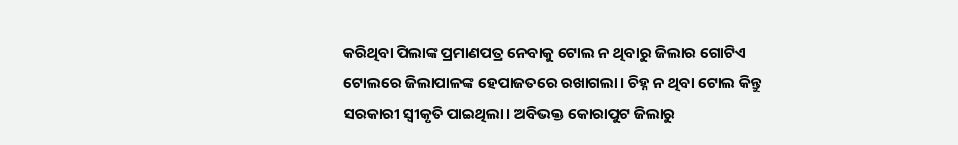କରିଥିବା ପିଲାଙ୍କ ପ୍ରମାଣପତ୍ର ନେବାକୁ ଟୋଲ ନ ଥିବାରୁ ଜିଲାର ଗୋଟିଏ ଟୋଲରେ ଜିଲାପାଳଙ୍କ ହେପାଜତରେ ରଖାଗଲା। ଚିହ୍ନ ନ ଥିବା ଟୋଲ କିନ୍ତୁ ସରକାରୀ ସ୍ବୀକୃତି ପାଇଥିଲା। ଅବିଭକ୍ତ କୋରାପୁଟ ଜିଲାରୁ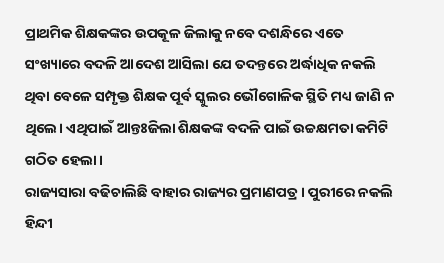ପ୍ରାଥମିକ ଶିକ୍ଷକଙ୍କର ଉପକୂଳ ଜିଲାକୁ ନବେ ଦଶନ୍ଧିରେ ଏତେ ସଂଖ୍ୟାରେ ବଦଳି ଆଦେଶ ଆସିଲା ଯେ ତଦନ୍ତରେ ଅର୍ଦ୍ଧାଧିକ ନକଲି ଥିବା ବେଳେ ସମ୍ପୃକ୍ତ ଶିକ୍ଷକ ପୂର୍ବ ସ୍କୁଲର ଭୌଗୋଳିକ ସ୍ଥିତି ମଧ୍ୟ ଜାଣି ନ ଥିଲେ। ଏଥିପାଇଁ ଆନ୍ତଃଜିଲା ଶିକ୍ଷକଙ୍କ ବଦଳି ପାଇଁ ଉଚ୍ଚକ୍ଷମତା କମିଟି ଗଠିତ ହେଲା।
ରାଜ୍ୟସାରା ବଢିଚାଲିଛି ବାହାର ରାଜ୍ୟର ପ୍ରମାଣପତ୍ର। ପୁରୀରେ ନକଲି ହିନ୍ଦୀ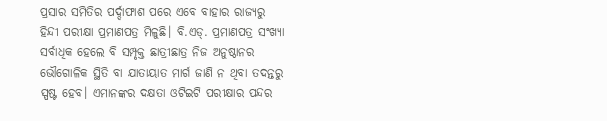ପ୍ରସାର ସମିତିର ପର୍ଦ୍ଦାଫାଶ ପରେ ଏବେ ବାହାର ରାଜ୍ୟରୁ ହିନ୍ଦୀ ପରୀକ୍ଷା ପ୍ରମାଣପତ୍ର ମିଳୁଛି। ବି.ଏଡ୍. ପ୍ରମାଣପତ୍ର ସଂଖ୍ୟା ସର୍ବାଧିକ ହେଲେ ବି ସମ୍ପୃକ୍ତ ଛାତ୍ରୀଛାତ୍ର ନିଜ ଅନୁଷ୍ଠାନର ଭୌଗୋଳିକ ସ୍ଥିତି ବା ଯାତାୟାତ ମାର୍ଗ ଜାଣି ନ ଥିବା ତଦନ୍ତରୁ ସ୍ପଷ୍ଟ ହେବ। ଏମାନଙ୍କର ଦକ୍ଷତା ଓଟିଇଟି ପରୀକ୍ଷାର ପନ୍ଦର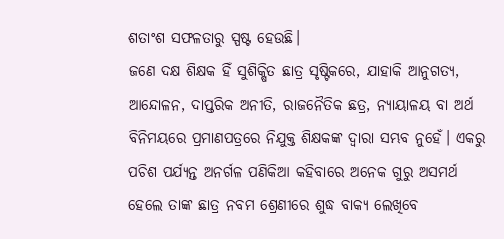ଶତାଂଶ ସଫଳତାରୁ ସ୍ପଷ୍ଟ ହେଉଛି।
ଜଣେ ଦକ୍ଷ ଶିକ୍ଷକ ହିଁ ସୁଶିକ୍ଷିତ ଛାତ୍ର ସୃଷ୍ଟିକରେ, ଯାହାକି ଆନୁଗତ୍ୟ, ଆନ୍ଦୋଳନ, ଦାପ୍ତରିକ ଅନୀତି, ରାଜନୈତିକ ଛତ୍ର, ନ୍ୟାୟାଳୟ ବା ଅର୍ଥ ବିନିମୟରେ ପ୍ରମାଣପତ୍ରରେ ନିଯୁକ୍ତ ଶିକ୍ଷକଙ୍କ ଦ୍ୱାରା ସମ୍ଭବ ନୁହେଁ। ଏକରୁ ପଚିଶ ପର୍ଯ୍ୟନ୍ତ ଅନର୍ଗଳ ପଣିକିଆ କହିବାରେ ଅନେକ ଗୁରୁ ଅସମର୍ଥ ହେଲେ ତାଙ୍କ ଛାତ୍ର ନବମ ଶ୍ରେଣୀରେ ଶୁଦ୍ଧ ବାକ୍ୟ ଲେଖିବେ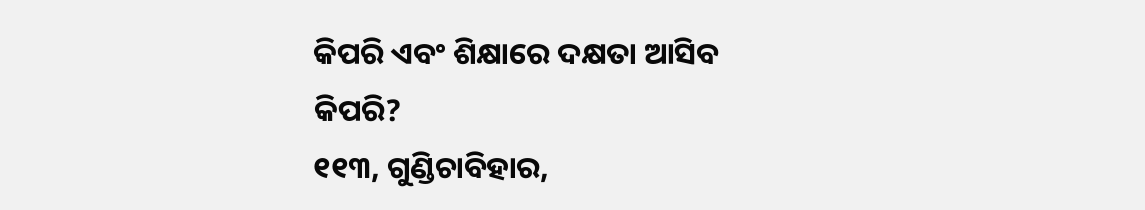କିପରି ଏବଂ ଶିକ୍ଷାରେ ଦକ୍ଷତା ଆସିବ କିପରି?
୧୧୩, ଗୁଣ୍ଡିଚାବିହାର,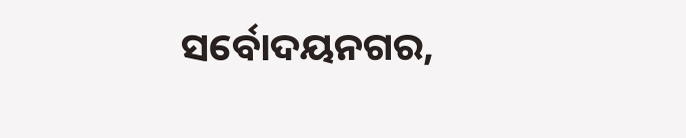ସର୍ବୋଦୟନଗର,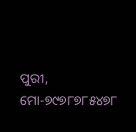ପୁରୀ, ମୋ-୭୯୭୮୭୮୫୪୭୮